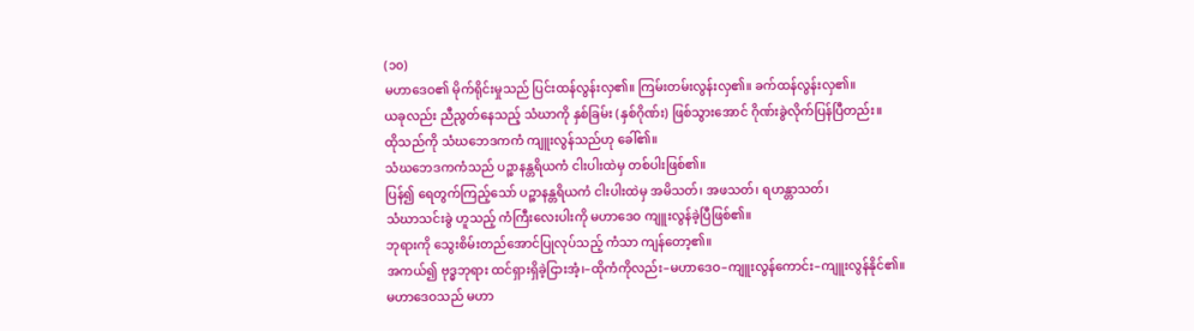(၁၀)
မဟာဒေဝ၏ မိုက်ရိုင်းမှုသည် ပြင်းထန်လွန်းလှ၏။ ကြမ်းတမ်းလွန်းလှ၏။ ခက်ထန်လွန်းလှ၏။
ယခုလည်း ညီညွတ်နေသည့် သံဃာကို နှစ်ခြမ်း (နှစ်ဂိုဏ်း) ဖြစ်သွားအောင် ဂိုဏ်းခွဲလိုက်ပြန်ပြီတည်း။
ထိုသည်ကို သံဃဘေဒကကံ ကျူးလွန်သည်ဟု ခေါ်၏။
သံဃဘေဒကကံသည် ပဉ္စာနန္တရိယကံ ငါးပါးထဲမှ တစ်ပါးဖြစ်၏။
ပြန်၍ ရေတွက်ကြည့်သော် ပဉ္စာနန္တရိယကံ ငါးပါးထဲမှ အမိသတ်၊ အဖသတ်၊ ရဟန္တာသတ်၊
သံဃာသင်းခွဲ ဟူသည့် ကံကြီးလေးပါးကို မဟာဒေဝ ကျူးလွန်ခဲ့ပြီဖြစ်၏။
ဘုရားကို သွေးစိမ်းတည်အောင်ပြုလုပ်သည့် ကံသာ ကျန်တော့၏။
အကယ်၍ ဗုဒ္ဓဘုရား ထင်ရှားရှိခဲ့ငြားအံ့၊–ထိုကံကိုလည်း–မဟာဒေဝ–ကျူးလွန်ကောင်း–ကျူးလွန်နိုင်၏။
မဟာဒေဝသည် မဟာ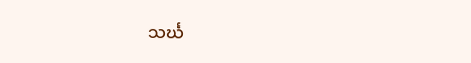သင်္ဃ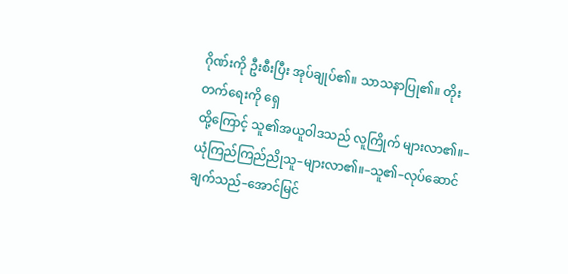ဂိုဏ်းကို ဦးစီးပြီး အုပ်ချုပ်၏။ သာသနာပြု၏။ တိုးတက်ရေးကို ရှေ
ထို့ကြောင့် သူ၏အယူဝါဒသည် လူကြိုက် များလာ၏။–
ယုံကြည်ကြည်ညိုသူ–များလာ၏။–သူ၏–လုပ်ဆောင်ချက်သည်–အောင်မြင်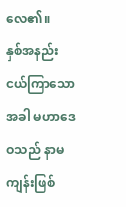လေ၏။
နှစ်အနည်းငယ်ကြာသောအခါ မဟာဒေဝသည် နာမကျန်းဖြစ်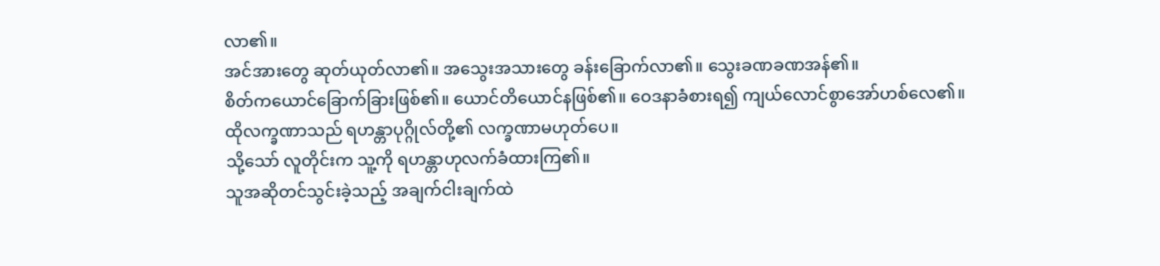လာ၏။
အင်အားတွေ ဆုတ်ယုတ်လာ၏။ အသွေးအသားတွေ ခန်းခြောက်လာ၏။ သွေးခဏခဏအန်၏။
စိတ်ကယောင်ခြောက်ခြားဖြစ်၏။ ယောင်တိယောင်နဖြစ်၏။ ဝေဒနာခံစားရ၍ ကျယ်လောင်စွာအော်ဟစ်လေ၏။
ထိုလက္ခဏာသည် ရဟန္တာပုဂ္ဂိုလ်တို့၏ လက္ခဏာမဟုတ်ပေ။
သို့သော် လူတိုင်းက သူ့ကို ရဟန္တာဟုလက်ခံထားကြ၏။
သူအဆိုတင်သွင်းခဲ့သည့် အချက်ငါးချက်ထဲ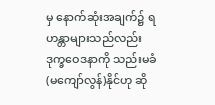မှ နောက်ဆုံးအချက်၌ ရဟန္တာများသည်လည်း
ဒုက္ခဝေဒနာကို သည်းမခံ(မကျော်လွန်)နိုင်ဟု ဆို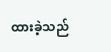ထားခဲ့သည်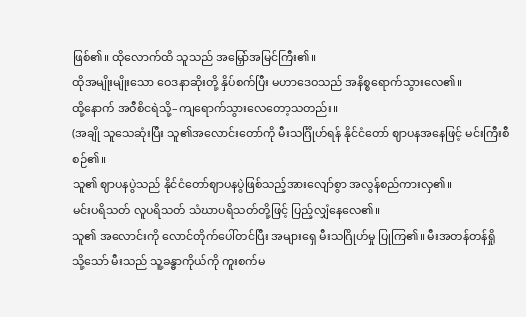ဖြစ်၏။ ထိုလောက်ထိ သူသည် အမြှော်အမြင်ကြီး၏။
ထိုအမျိုးမျိုးသော ဝေဒနာဆိုးတို့ နှိပ်စက်ပြီး မဟာဒေဝသည် အနိစ္စရောက်သွားလေ၏။
ထို့နောက် အဝီစိငရဲသို့–ကျရောက်သွားလေတော့သတည်း။
(အချို သူသေဆုံးပြီး သူ၏အလောင်းတော်ကို မီးသင်္ဂြိုဟ်ရန် နိုင်ငံတော် ဈာပနအနေဖြင့် မင်းကြီးစီစဉ်၏။
သူ၏ ဈာပနပွဲသည် နိုင်ငံတော်ဈာပနပွဲဖြစ်သည့်အားလျော်စွာ အလွန်စည်ကားလှ၏။
မင်းပရိသတ် လူပရိသတ် သံဃာပရိသတ်တို့ဖြင့် ပြည့်လျှံနေလေ၏။
သူ၏ အလောင်းကို လောင်တိုက်ပေါ်တင်ပြီး အများရှေ မီးသဂြိုဟ်မှု ပြုကြ၏။ မီးအတန်တန်ရှို
သို့သော် မီးသည် သူ့ခန္ဓာကိုယ်ကို ကူးစက်မ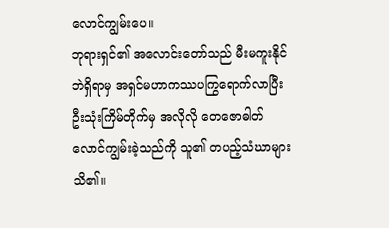လောင်ကျွမ်းပေ။
ဘုရားရှင်၏ အလောင်းတော်သည် မီးမကူးနိုင်ဘဲရှိရာမှ အရှင်မဟာကဿပကြွရောက်လာပြီး
ဦးသုံးကြိမ်တိုက်မှ အလိုလို တေဇောဓါတ်လောင်ကျွမ်းခဲ့သည်ကို သူ၏ တပည့်သံဃာများသိ၏။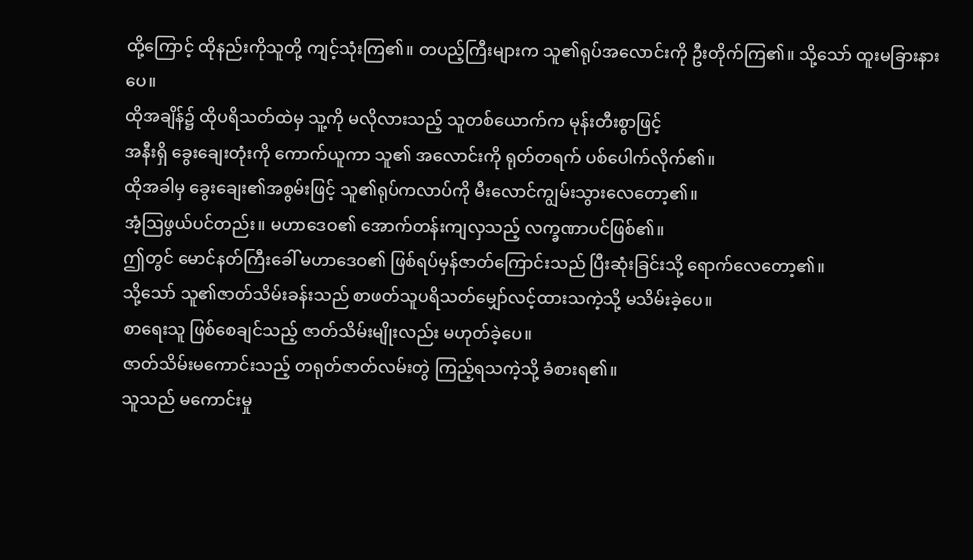ထို့ကြောင့် ထိုနည်းကိုသူတို့ ကျင့်သုံးကြ၏။ တပည့်ကြီးများက သူ၏ရုပ်အလောင်းကို ဦးတိုက်ကြ၏။ သို့သော် ထူးမခြားနားပေ။
ထိုအချိန်၌ ထိုပရိသတ်ထဲမှ သူ့ကို မလိုလားသည့် သူတစ်ယောက်က မုန်းတီးစွာဖြင့်
အနီးရှိ ခွေးချေးတုံးကို ကောက်ယူကာ သူ၏ အလောင်းကို ရုတ်တရက် ပစ်ပေါက်လိုက်၏။
ထိုအခါမှ ခွေးချေး၏အစွမ်းဖြင့် သူ၏ရုပ်ကလာပ်ကို မီးလောင်ကျွမ်းသွားလေတော့၏။
အံ့ဩဖွယ်ပင်တည်း။ မဟာဒေဝ၏ အောက်တန်းကျလှသည့် လက္ခဏာပင်ဖြစ်၏။
ဤတွင် မောင်နတ်ကြီးခေါ် မဟာဒေဝ၏ ဖြစ်ရပ်မှန်ဇာတ်ကြောင်းသည် ပြီးဆုံးခြင်းသို့ ရောက်လေတော့၏။
သို့သော် သူ၏ဇာတ်သိမ်းခန်းသည် စာဖတ်သူပရိသတ်မျှော်လင့်ထားသကဲ့သို့ မသိမ်းခဲ့ပေ။
စာရေးသူ ဖြစ်စေချင်သည့် ဇာတ်သိမ်းမျိုးလည်း မဟုတ်ခဲ့ပေ။
ဇာတ်သိမ်းမကောင်းသည့် တရုတ်ဇာတ်လမ်းတွဲ ကြည့်ရသကဲ့သို့ ခံစားရ၏။
သူသည် မကောင်းမှု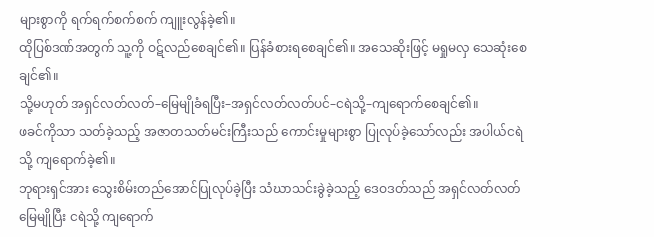များစွာကို ရက်ရက်စက်စက် ကျူးလွန်ခဲ့၏။
ထိုပြစ်ဒဏ်အတွက် သူ့ကို ဝဋ်လည်စေချင်၏။ ပြန်ခံစားရစေချင်၏။ အသေဆိုးဖြင့် မရှုမလှ သေဆုံးစေချင်၏။
သို့မဟုတ် အရှင်လတ်လတ်–မြေမျိုခံရပြီး–အရှင်လတ်လတ်ပင်–ငရဲသို့–ကျရောက်စေချင်၏။
ဖခင်ကိုသာ သတ်ခဲ့သည့် အဇာတသတ်မင်းကြီးသည် ကောင်းမှုများစွာ ပြုလုပ်ခဲ့သော်လည်း အပါယ်ငရဲသို့ ကျရောက်ခဲ့၏။
ဘုရားရှင်အား သွေးစိမ်းတည်အောင်ပြုလုပ်ခဲ့ပြီး သံဃာသင်းခွဲခဲ့သည့် ဒေဝဒတ်သည် အရှင်လတ်လတ်မြေမျိုပြီး ငရဲသို့ ကျရောက်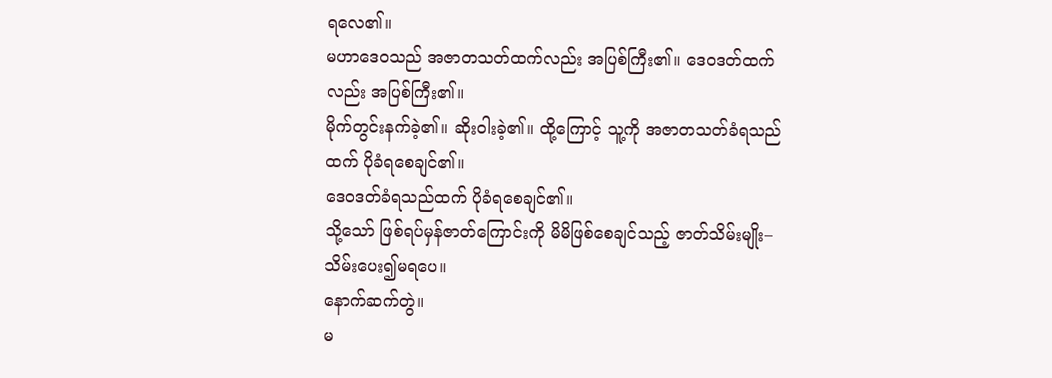ရလေ၏။
မဟာဒေဝသည် အဇာတသတ်ထက်လည်း အပြစ်ကြီး၏။ ဒေဝဒတ်ထက်လည်း အပြစ်ကြီး၏။
မိုက်တွင်းနက်ခဲ့၏။ ဆိုးဝါးခဲ့၏။ ထို့ကြောင့် သူ့ကို အဇာတသတ်ခံရသည်ထက် ပိုခံရစေချင်၏။
ဒေဝဒတ်ခံရသည်ထက် ပိုခံရစေချင်၏။
သို့သော် ဖြစ်ရပ်မှန်ဇာတ်ကြောင်းကို မိမိဖြစ်စေချင်သည့် ဇာတ်သိမ်းမျိုး–သိမ်းပေး၍မရပေ။
နောက်ဆက်တွဲ။
မ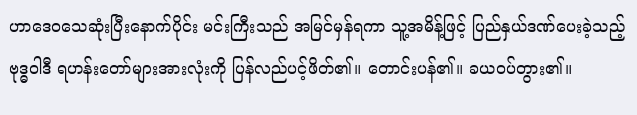ဟာဒေဝသေဆုံးပြီးနောက်ပိုင်း မင်းကြီးသည် အမြင်မှန်ရကာ သူ့အမိန့်ဖြင့် ပြည်နှယ်ဒဏ်ပေးခဲ့သည့်
ဗုဒ္ဓဝါဒီ ရဟန်းတော်များအားလုံးကို ပြန်လည်ပင့်ဖိတ်၏။ တောင်းပန်၏။ ခယဝပ်တွား၏။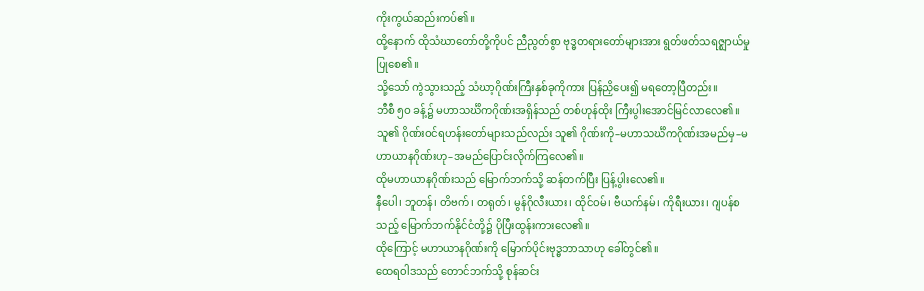ကိုးကွယ်ဆည်းကပ်၏။
ထို့နောက် ထိုသံဃာတော်တို့ကိုပင် ညီညွတ်စွာ ဗုဒ္ဓတရားတော်များအား ရွတ်ဖတ်သရဇ္ဈာယ်မှု ပြုစေ၏။
သို့သော် ကွဲသွားသည့် သံဃာ့ဂိုဏ်းကြီးနှစ်ခုကိုကား ပြန်ညှိပေး၍ မရတော့ပြီတည်း။
ဘီစီ ၅ဝ ခန့်၌ မဟာသင်္ဃိကဂိုဏ်းအရှိန်သည် တစ်ဟုန်ထိုး ကြီးပွါးအောင်မြင်လာလေ၏။
သူ၏ ဂိုဏ်းဝင်ရဟန်းတော်များသည်လည်း သူ၏ ဂိုဏ်းကို–မဟာသင်္ဃိကဂိုဏ်းအမည်မှ–မဟာယာနဂိုဏ်းဟု–အမည်ပြောင်းလိုက်ကြလေ၏။
ထိုမဟာယာနဂိုဏ်းသည် မြောက်ဘက်သို့ ဆန်တက်ပြီး ပြန့်ပွါးလေ၏။
နီပေါ၊ ဘူတန်၊ တိဗက်၊ တရုတ်၊ မွန်ဂိုလီးယား၊ ထိုင်ဝမ်၊ ဗီယက်နမ်၊ ကိုရီးယား၊ ဂျပန်စသည့် မြောက်ဘက်နိုင်ငံတို့၌ ပိုပြီးထွန်းကားလေ၏။
ထိုကြောင့် မဟာယာနဂိုဏ်းကို မြောက်ပိုင်းဗုဒ္ဓဘာသာဟု ခေါ်တွင်၏။
ထေရဝါဒသည် တောင်ဘက်သို့ စုန်ဆင်း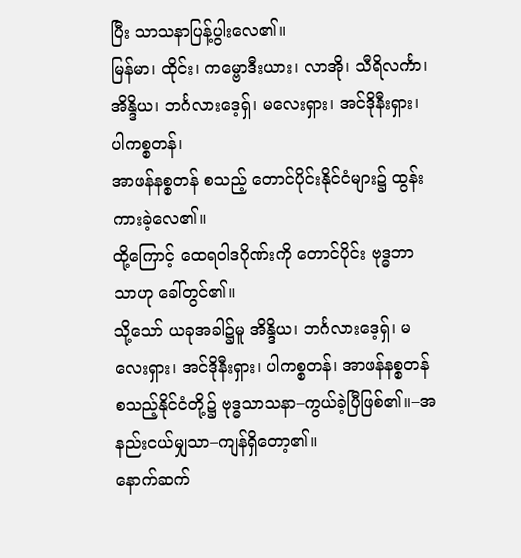ပြီး သာသနာပြန့်ပွါးလေ၏။
မြန်မာ၊ ထိုင်း၊ ကမ္ဗောဒီးယား၊ လာအို၊ သီရိလင်္ကာ၊ အိန္ဒိယ၊ ဘင်္ဂလားဒေ့ရှ်၊ မလေးရှား၊ အင်ဒိုနီးရှား၊ ပါကစ္စတန်၊
အာဖန်နစ္စတန် စသည့် တောင်ပိုင်းနိုင်ငံများ၌ ထွန်းကားခဲ့လေ၏။
ထို့ကြောင့် ထေရဝါဒဂိုဏ်းကို တောင်ပိုင်း ဗုဒ္ဓဘာသာဟု ခေါ်တွင်၏။
သို့သော် ယခုအခါ၌မူ အိန္ဒိယ၊ ဘင်္ဂလားဒေ့ရှ်၊ မလေးရှား၊ အင်ဒိုနီးရှား၊ ပါကစ္စတန်၊ အာဖန်နစ္စတန်
စသည့်နိုင်ငံတို့၌ ဗုဒ္ဓသာသနာ–ကွယ်ခဲ့ပြီဖြစ်၏။–အနည်းငယ်မျှသာ–ကျန်ရှိတော့၏။
နောက်ဆက်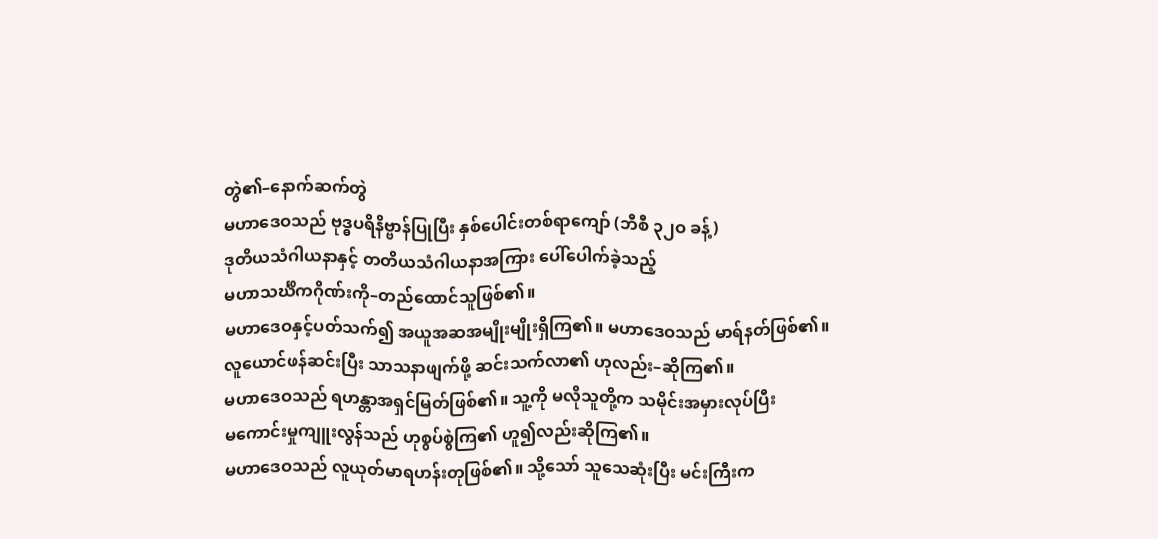တွဲ၏–နောက်ဆက်တွဲ
မဟာဒေဝသည် ဗုဒ္ဓပရိနိဗ္ဗာန်ပြုပြီး နှစ်ပေါင်းတစ်ရာကျော် (ဘီစီ ၃၂ဝ ခန့်)
ဒုတိယသံဂါယနာနှင့် တတိယသံဂါယနာအကြား ပေါ်ပေါက်ခဲ့သည့်
မဟာသင်္ဃိကဂိုဏ်းကို–တည်ထောင်သူဖြစ်၏။
မဟာဒေဝနှင့်ပတ်သက်၍ အယူအဆအမျိုးမျိုးရှိကြ၏။ မဟာဒေဝသည် မာရ်နတ်ဖြစ်၏။
လူယောင်ဖန်ဆင်းပြီး သာသနာဖျက်ဖို့ ဆင်းသက်လာ၏ ဟုလည်း–ဆိုကြ၏။
မဟာဒေဝသည် ရဟန္တာအရှင်မြတ်ဖြစ်၏။ သူ့ကို မလိုသူတို့က သမိုင်းအမှားလုပ်ပြီး
မကောင်းမှုကျူးလွန်သည် ဟုစွပ်စွဲကြ၏ ဟူ၍လည်းဆိုကြ၏။
မဟာဒေဝသည် လူယုတ်မာရဟန်းတုဖြစ်၏။ သို့သော် သူသေဆုံးပြီး မင်းကြီးက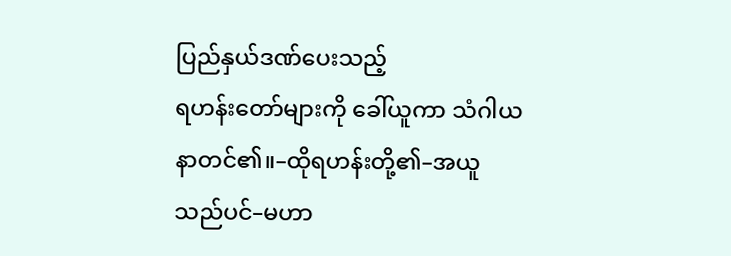ပြည်နှယ်ဒဏ်ပေးသည့်
ရဟန်းတော်များကို ခေါ်ယူကာ သံဂါယနာတင်၏။–ထိုရဟန်းတို့၏–အယူသည်ပင်–မဟာ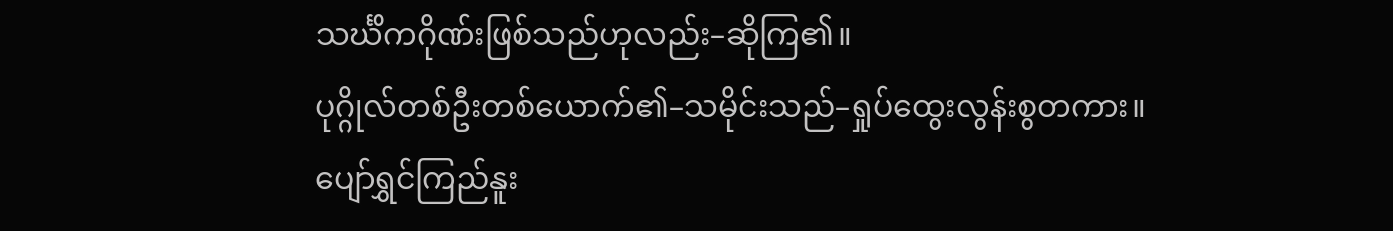သင်္ဃိကဂိုဏ်းဖြစ်သည်ဟုလည်း–ဆိုကြ၏။
ပုဂ္ဂိုလ်တစ်ဦးတစ်ယောက်၏–သမိုင်းသည်–ရှုပ်ထွေးလွန်းစွတကား။
ပျော်ရွှင်ကြည်နူး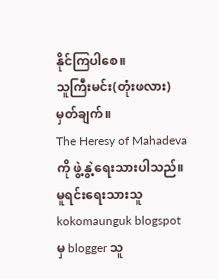နိုင်ကြပါစေ။
သူကြီးမင်း(တုံးဖလား)
မှတ်ချက်။
The Heresy of Mahadeva ကို ဖွဲ့နွဲ့ရေးသားပါသည်။
မူရင်းရေးသားသူ kokomaunguk blogspot မှ blogger သူ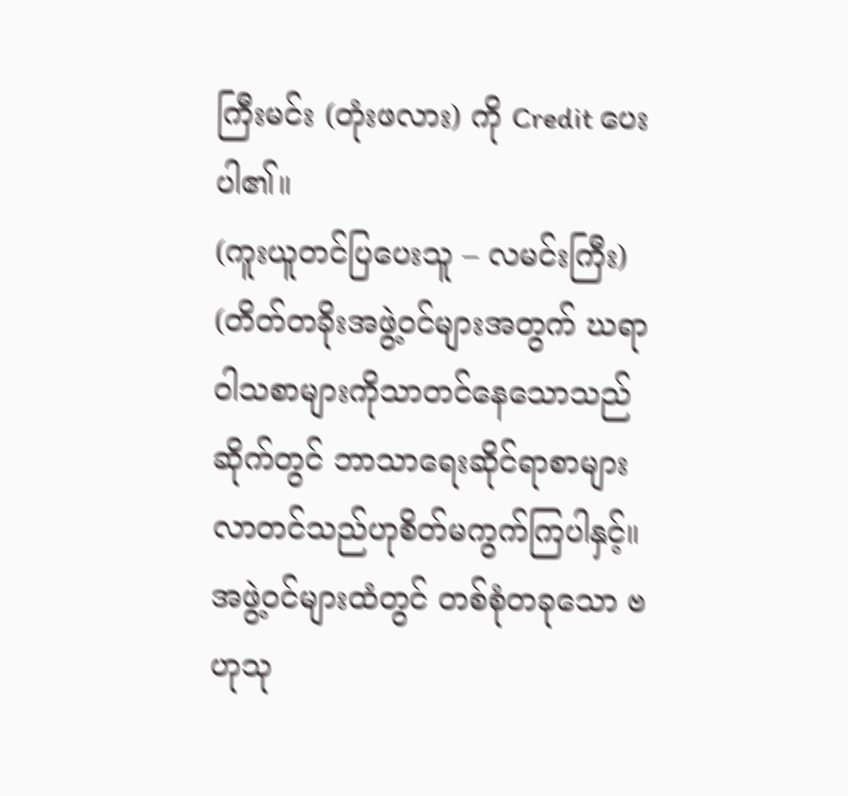ကြီးမင်း (တုံးဖလား) ကို Credit ပေးပါ၏။
(ကူးယူတင်ပြပေးသူ – လမင်းကြီး)
(တိတ်တခိုးအဖွဲ့ဝင်များအတွက် ဃရာဝါသစာများကိုသာတင်နေသောသည်ဆိုက်တွင် ဘာသာရေးဆိုင်ရာစာများလာတင်သည်ဟုစိတ်မကွက်ကြပါနှင့်။
အဖွဲ့ဝင်များထံတွင် တစ်စုံတခုသော ဗဟုသု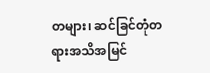တများ၊ ဆင်ခြင်တုံတရားအသိအမြင်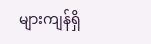များကျန်ရှိ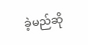ခဲ့မည်ဆို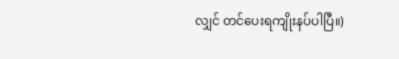လျှင် တင်ပေးရကျိုးနပ်ပါပြီ။)